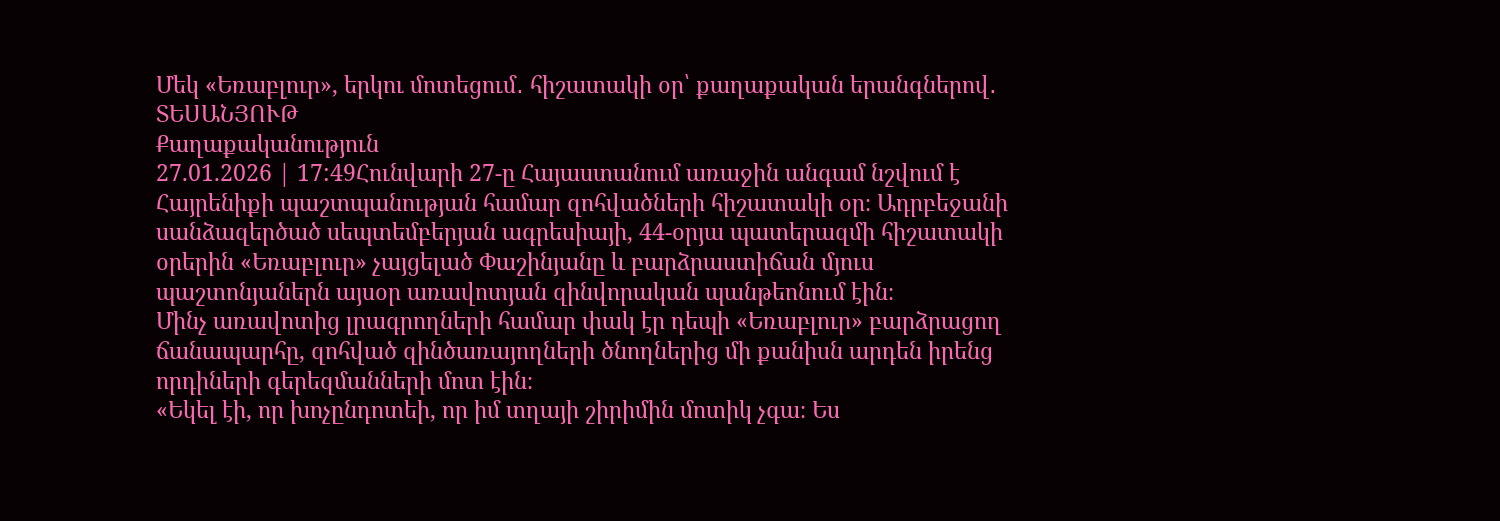Մեկ «Եռաբլուր», երկու մոտեցում․ հիշատակի օր՝ քաղաքական երանգներով․ ՏԵՍԱՆՅՈՒԹ
Քաղաքականություն
27.01.2026 | 17:49Հունվարի 27-ը Հայաստանում առաջին անգամ նշվում է Հայրենիքի պաշտպանության համար զոհվածների հիշատակի օր։ Ադրբեջանի սանձազերծած սեպտեմբերյան ագրեսիայի, 44-օրյա պատերազմի հիշատակի օրերին «Եռաբլուր» չայցելած Փաշինյանը և բարձրաստիճան մյուս պաշտոնյաներն այսօր առավոտյան զինվորական պանթեոնում էին։
Մինչ առավոտից լրագրողների համար փակ էր դեպի «Եռաբլուր» բարձրացող ճանապարհը, զոհված զինծառայողների ծնողներից մի քանիսն արդեն իրենց որդիների գերեզմանների մոտ էին։
«Եկել էի, որ խոչընդոտեի, որ իմ տղայի շիրիմին մոտիկ չգա։ Ես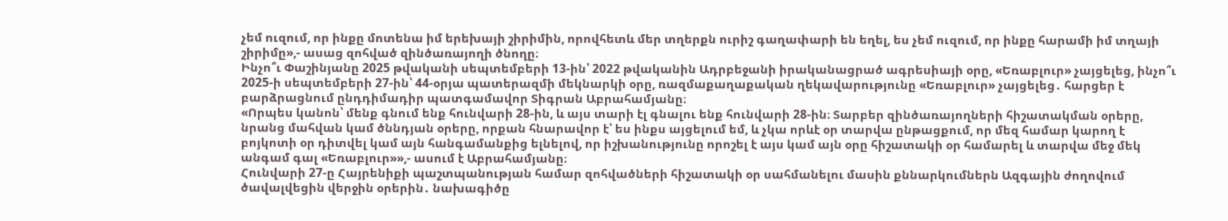չեմ ուզում, որ ինքը մոտենա իմ երեխայի շիրիմին, որովհետև մեր տղերքն ուրիշ գաղափարի են եղել, ես չեմ ուզում, որ ինքը հարամի իմ տղայի շիրիմը»,- ասաց զոհված զինծառայողի ծնողը։
Ինչո՞ւ Փաշինյանը 2025 թվականի սեպտեմբերի 13-ին՝ 2022 թվականին Ադրբեջանի իրականացրած ագրեսիայի օրը, «Եռաբլուր» չայցելեց, ինչո՞ւ 2025-ի սեպտեմբերի 27-ին՝ 44-օրյա պատերազմի մեկնարկի օրը, ռազմաքաղաքական ղեկավարությունը «Եռաբլուր» չայցելեց․ հարցեր է բարձրացնում ընդդիմադիր պատգամավոր Տիգրան Աբրահամյանը։
«Որպես կանոն՝ մենք գնում ենք հունվարի 28-ին, և այս տարի էլ գնալու ենք հունվարի 28-ին։ Տարբեր զինծառայողների հիշատակման օրերը, նրանց մահվան կամ ծննդյան օրերը, որքան հնարավոր է՝ ես ինքս այցելում եմ, և չկա որևէ օր տարվա ընթացքում, որ մեզ համար կարող է բոյկոտի օր դիտվել կամ այն հանգամանքից ելնելով, որ իշխանությունը որոշել է այս կամ այն օրը հիշատակի օր համարել և տարվա մեջ մեկ անգամ գալ «Եռաբլուր»»,- ասում է Աբրահամյանը։
Հունվարի 27-ը Հայրենիքի պաշտպանության համար զոհվածների հիշատակի օր սահմանելու մասին քննարկումներն Ազգային ժողովում ծավալվեցին վերջին օրերին․ նախագիծը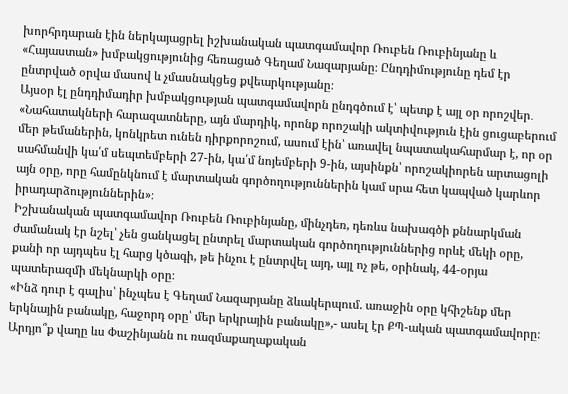խորհրդարան էին ներկայացրել իշխանական պատգամավոր Ռուբեն Ռուբինյանը և «Հայաստան» խմբակցությունից հեռացած Գեղամ Նազարյանը։ Ընդդիմությունը դեմ էր ընտրված օրվա մասով և չմասնակցեց քվեարկությանը։
Այսօր էլ ընդդիմադիր խմբակցության պատգամավորն ընդգծում է՝ պետք է այլ օր որոշվեր․ «Նահատակների հարազատները, այն մարդիկ, որոնք որոշակի ակտիվություն էին ցուցաբերում մեր թեմաներին, կոնկրետ ունեն դիրքորոշում, ասում էին՝ առավել նպատակահարմար է, որ օր սահմանվի կա՛մ սեպտեմբերի 27-ին, կա՛մ նոյեմբերի 9-ին, այսինքն՝ որոշակիորեն արտացոլի այն օրը, որը համընկնում է մարտական գործողություններին կամ սրա հետ կապված կարևոր իրադարձություններին»։
Իշխանական պատգամավոր Ռուբեն Ռուբինյանը, մինչդեռ, դեռևս նախագծի քննարկման ժամանակ էր նշել՝ չեն ցանկացել ընտրել մարտական գործողություններից որևէ մեկի օրը, քանի որ այդպես էլ հարց կծագի, թե ինչու է ընտրվել այդ, այլ ոչ թե, օրինակ, 44-օրյա պատերազմի մեկնարկի օրը։
«Ինձ դուր է գալիս՝ ինչպես է Գեղամ Նազարյանը ձևակերպում. առաջին օրը կհիշենք մեր երկնային բանակը, հաջորդ օրը՝ մեր երկրային բանակը»,- ասել էր ՔՊ-ական պատգամավորը։
Արդյո՞ք վաղը ևս Փաշինյանն ու ռազմաքաղաքական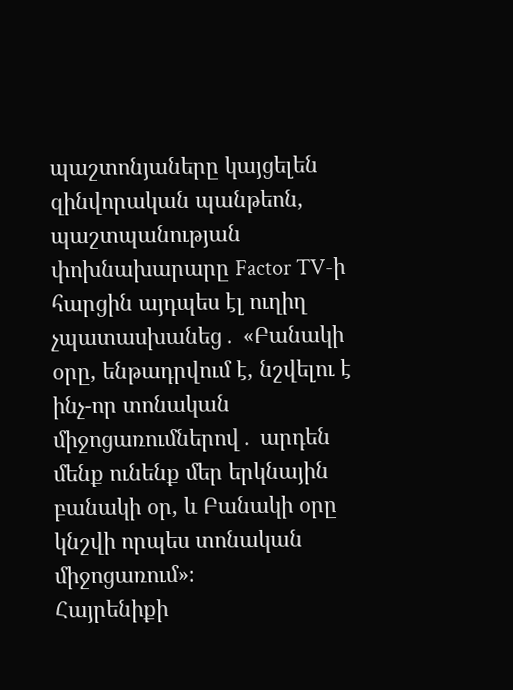պաշտոնյաները կայցելեն զինվորական պանթեոն, պաշտպանության փոխնախարարը Factor TV-ի հարցին այդպես էլ ուղիղ չպատասխանեց․ «Բանակի օրը, ենթադրվում է, նշվելու է ինչ-որ տոնական միջոցառումներով․ արդեն մենք ունենք մեր երկնային բանակի օր, և Բանակի օրը կնշվի որպես տոնական միջոցառում»։
Հայրենիքի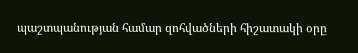պաշտպանության համար զոհվածների հիշատակի օրը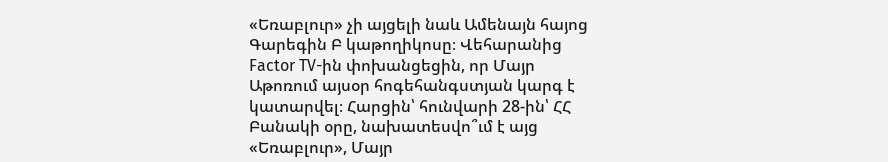«Եռաբլուր» չի այցելի նաև Ամենայն հայոց Գարեգին Բ կաթողիկոսը։ Վեհարանից Factor TV-ին փոխանցեցին, որ Մայր Աթոռում այսօր հոգեհանգստյան կարգ է կատարվել։ Հարցին՝ հունվարի 28-ին՝ ՀՀ Բանակի օրը, նախատեսվո՞ւմ է այց «Եռաբլուր», Մայր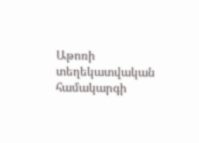Աթոռի տեղեկատվական համակարգի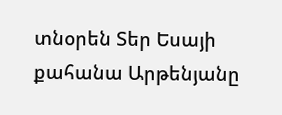տնօրեն Տեր Եսայի քահանա Արթենյանը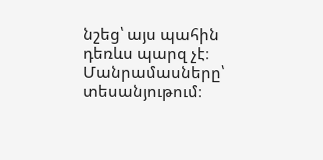նշեց՝ այս պահին դեռևս պարզ չէ։
Մանրամասները՝ տեսանյութում։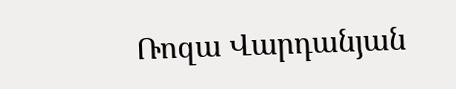Ռոզա Վարդանյան